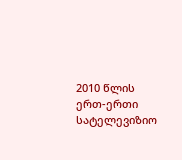2010 წლის ერთ-ერთი სატელევიზიო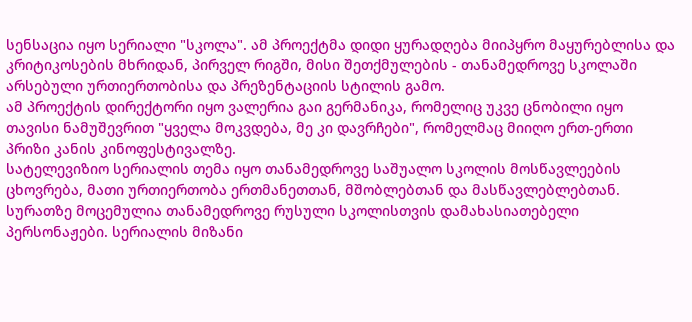სენსაცია იყო სერიალი "სკოლა". ამ პროექტმა დიდი ყურადღება მიიპყრო მაყურებლისა და კრიტიკოსების მხრიდან, პირველ რიგში, მისი შეთქმულების - თანამედროვე სკოლაში არსებული ურთიერთობისა და პრეზენტაციის სტილის გამო.
ამ პროექტის დირექტორი იყო ვალერია გაი გერმანიკა, რომელიც უკვე ცნობილი იყო თავისი ნამუშევრით "ყველა მოკვდება, მე კი დავრჩები", რომელმაც მიიღო ერთ-ერთი პრიზი კანის კინოფესტივალზე.
სატელევიზიო სერიალის თემა იყო თანამედროვე საშუალო სკოლის მოსწავლეების ცხოვრება, მათი ურთიერთობა ერთმანეთთან, მშობლებთან და მასწავლებლებთან. სურათზე მოცემულია თანამედროვე რუსული სკოლისთვის დამახასიათებელი პერსონაჟები. სერიალის მიზანი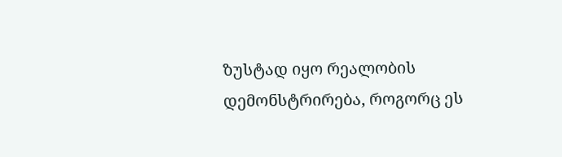ზუსტად იყო რეალობის დემონსტრირება, როგორც ეს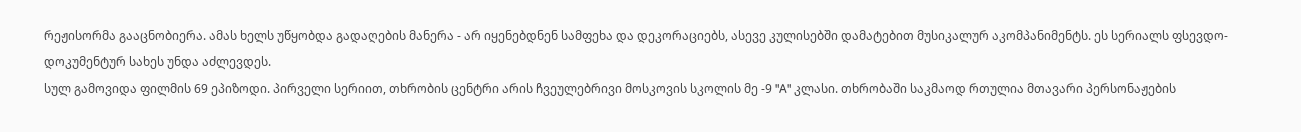რეჟისორმა გააცნობიერა. ამას ხელს უწყობდა გადაღების მანერა - არ იყენებდნენ სამფეხა და დეკორაციებს, ასევე კულისებში დამატებით მუსიკალურ აკომპანიმენტს. ეს სერიალს ფსევდო-დოკუმენტურ სახეს უნდა აძლევდეს.
სულ გამოვიდა ფილმის 69 ეპიზოდი. პირველი სერიით, თხრობის ცენტრი არის ჩვეულებრივი მოსკოვის სკოლის მე -9 "A" კლასი. თხრობაში საკმაოდ რთულია მთავარი პერსონაჟების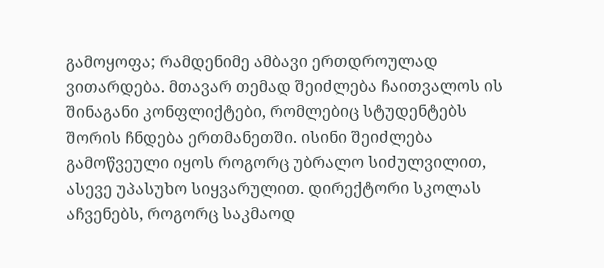გამოყოფა; რამდენიმე ამბავი ერთდროულად ვითარდება. მთავარ თემად შეიძლება ჩაითვალოს ის შინაგანი კონფლიქტები, რომლებიც სტუდენტებს შორის ჩნდება ერთმანეთში. ისინი შეიძლება გამოწვეული იყოს როგორც უბრალო სიძულვილით, ასევე უპასუხო სიყვარულით. დირექტორი სკოლას აჩვენებს, როგორც საკმაოდ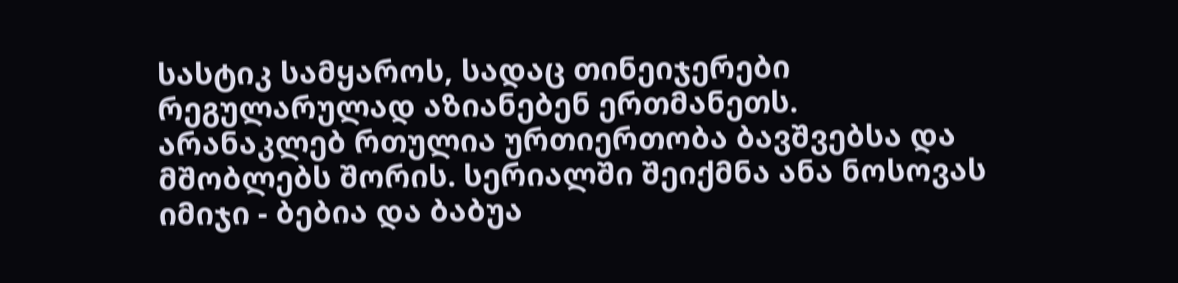სასტიკ სამყაროს, სადაც თინეიჯერები რეგულარულად აზიანებენ ერთმანეთს.
არანაკლებ რთულია ურთიერთობა ბავშვებსა და მშობლებს შორის. სერიალში შეიქმნა ანა ნოსოვას იმიჯი - ბებია და ბაბუა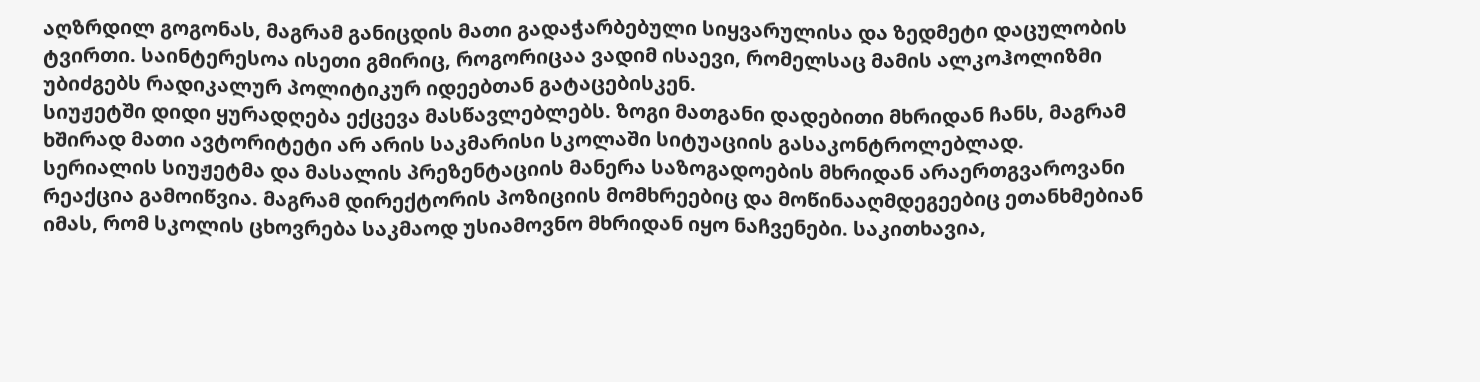აღზრდილ გოგონას, მაგრამ განიცდის მათი გადაჭარბებული სიყვარულისა და ზედმეტი დაცულობის ტვირთი. საინტერესოა ისეთი გმირიც, როგორიცაა ვადიმ ისაევი, რომელსაც მამის ალკოჰოლიზმი უბიძგებს რადიკალურ პოლიტიკურ იდეებთან გატაცებისკენ.
სიუჟეტში დიდი ყურადღება ექცევა მასწავლებლებს. ზოგი მათგანი დადებითი მხრიდან ჩანს, მაგრამ ხშირად მათი ავტორიტეტი არ არის საკმარისი სკოლაში სიტუაციის გასაკონტროლებლად.
სერიალის სიუჟეტმა და მასალის პრეზენტაციის მანერა საზოგადოების მხრიდან არაერთგვაროვანი რეაქცია გამოიწვია. მაგრამ დირექტორის პოზიციის მომხრეებიც და მოწინააღმდეგეებიც ეთანხმებიან იმას, რომ სკოლის ცხოვრება საკმაოდ უსიამოვნო მხრიდან იყო ნაჩვენები. საკითხავია,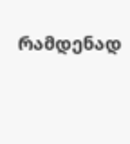რამდენად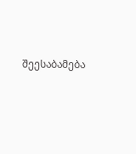შეესაბამება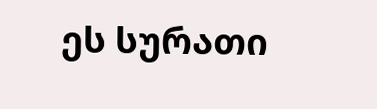ეს სურათი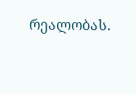რეალობას.